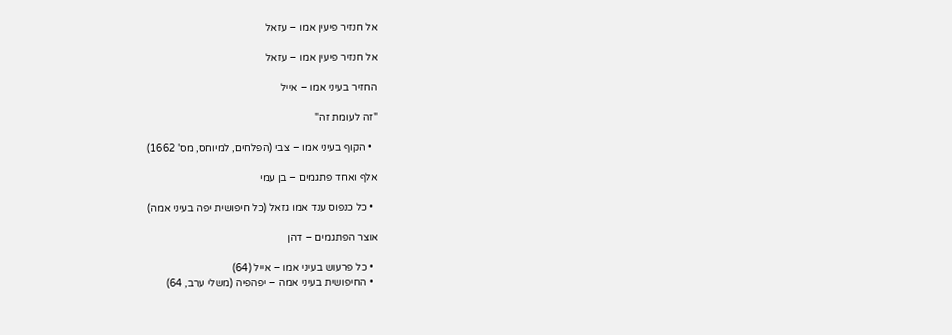אל חנזיר פיעין אמו – עזאל

אל חנזיר פיעין אמו – עזאל

החזיר בעיני אמו – אייל

"זה לעומת זה"

  • הקוף בעיני אמו – צבי (הפלחים, למיוחס, מס' 1662)

אלף ואחד פתגמים – בן עמי

  • כל כנפוס ענד אמו גזאל (כל חיפושית יפה בעיני אמה)

אוצר הפתגמים – דהן

  • כל פרעוש בעיני אמו – אייל (64)
  • החיפושית בעיני אמה – יפהפיה (משלי ערב, 64)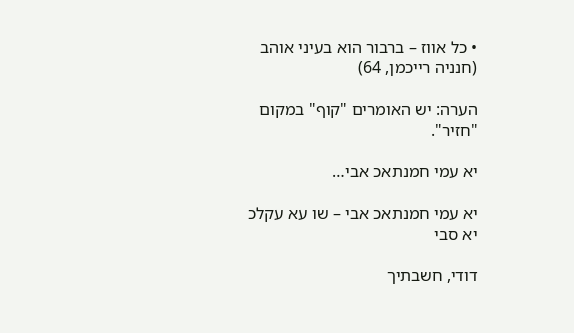• כל אווז – ברבור הוא בעיני אוהב (חנניה רייכמן, 64)

הערה: יש האומרים "קוף" במקום "חזיר".

יא עמי חמנתאכ אבי…

יא עמי חמנתאכ אבי – שו עא עקלכ יא סבי

דודי, חשבתיך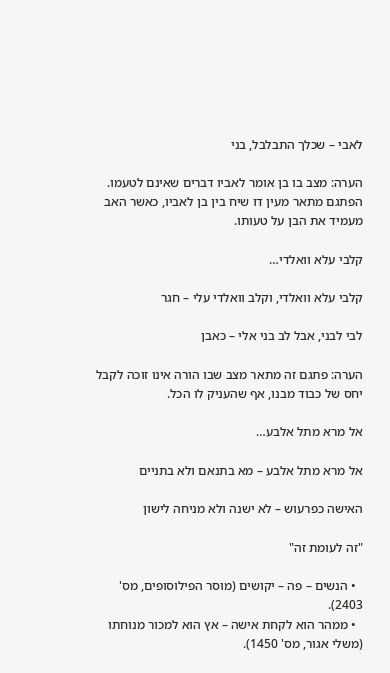לאבי – שכלך התבלבל, בני

הערה: מצב בו בן אומר לאביו דברים שאינם לטעמו. הפתגם מתאר מעין דו שיח בין בן לאביו, כאשר האב מעמיד את הבן על טעותו.

קלבי עלא וואלדי…

קלבי עלא וואלדי, וקלב וואלדי עלי – חגר

לבי לבני, אבל לב בני אלי – כאבן

הערה: פתגם זה מתאר מצב שבו הורה אינו זוכה לקבל יחס של כבוד מבנו, אף שהעניק לו הכל.

אל מרא מתל אלבע…

אל מרא מתל אלבע – מא בתנאם ולא בתניים

האישה כפרעוש – לא ישנה ולא מניחה לישון

"זה לעומת זה"

  • הנשים – פה – יקושים (מוסר הפילוסופים, מס' 2403).
  • ממהר הוא לקחת אישה – אץ הוא למכור מנוחתו (משלי אגור, מס' 1450).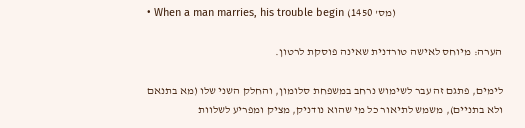• When a man marries, his trouble begin (מס' 1450)

הערה: מיוחס לאישה טורדנית שאינה פוסקת לרטון.

לימים, פתגם זה עבר לשימוש נרחב במשפחת סלומון, והחלק השני שלו (מא בתנאם ולא בתניים), משמש לתיאור כל מי שהוא נודניק, מציק ומפריע לשלוות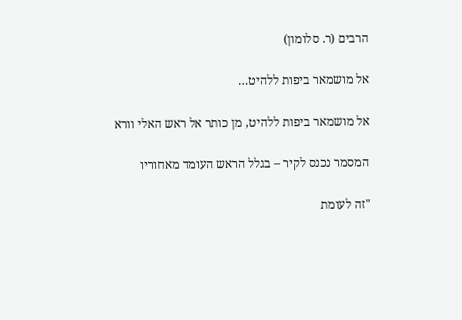הרבים (ר. סלומון)

אל מושמאר ביפות ללהיט…

אל מושמאר ביפות ללהיט, מן כותר אל ראש האלי וורא

המסמר נכנס לקיר – בגלל הראש העומד מאחוריו

"זה לעומת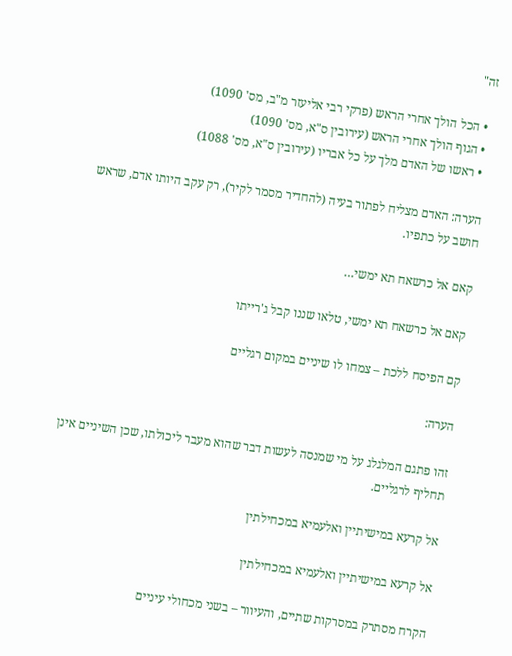זה"

  • הכל הולך אחרי הראש (פרקי רבי אליעזר מ"ב, מס' 1090)
  • הגוף הולך אחרי הראש (עירובין ס"א, מס' 1090)
  • ראשו של האדם מלך על כל אבריו (עירובין ס"א, מס' 1088)

הערה: האדם מצליח לפתור בעיה (להחדיר מסמר לקיר), רק עקב היותו אדם, שראש חושב על כתפיו.

קאם אל כרשאח תא ימשי…

קאם אל כרשאח תא ימשי, טלאו שננו קבל ג'רייתו

קם הפיסח ללכת – צמחו לו שיניים במקום רגליים

הערה:

זהו פתגם המלגלג על מי שמנסה לעשות דבר שהוא מעבר ליכולתו, שכן השיניים אינן תחליף לרגליים.

אל קרעא במישיתיין ואלעמיא במכחילתין

אל קרעא במישיתיין ואלעמיא במכחילתין

הקרח מסתרק במסרקות שתיים, והעיוור – בשני מכחולי עיניים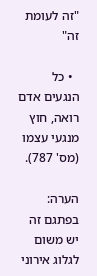"זה לעומת זה"

  • כל הנגעים אדם רואה, חוץ מנגעי עצמו (מס' 787).

הערה: בפתגם זה יש משום לגלוג אירוני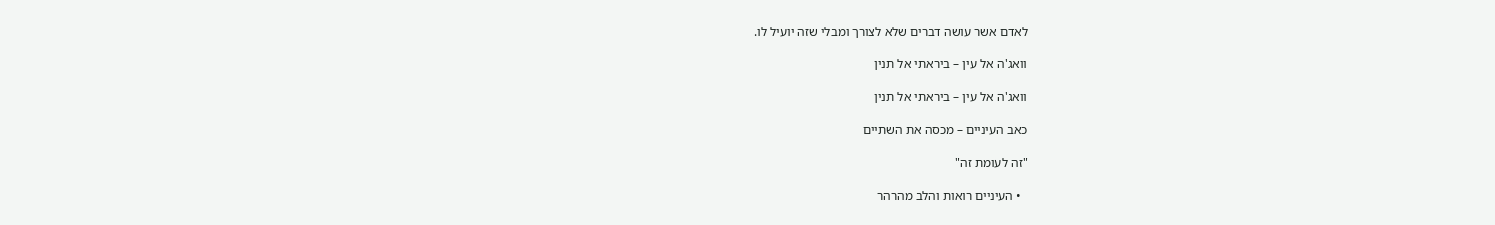לאדם אשר עושה דברים שלא לצורך ומבלי שזה יועיל לו.

וואג'ה אל עין – ביראתי אל תנין

וואג'ה אל עין – ביראתי אל תנין

כאב העיניים – מכסה את השתיים

"זה לעומת זה"

  • העיניים רואות והלב מהרהר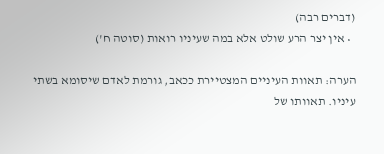(דברים רבה)
  • אין יצר הרע שולט אלא במה שעיניו רואות (סוטה ח')

הערה: תאוות העיניים המצטיירת ככאב, גורמת לאדם שיסומא בשתי עיניו. תאוותו של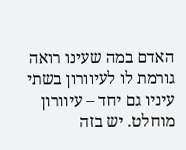האדם במה שעינו רואה גורמת לו לעיוורון בשתי עיניו גם יחד – עיוורון מוחלט. יש בזה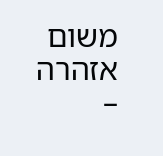משום אזהרה –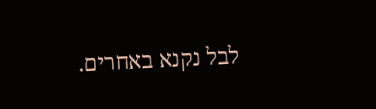לבל נקנא באחרים.